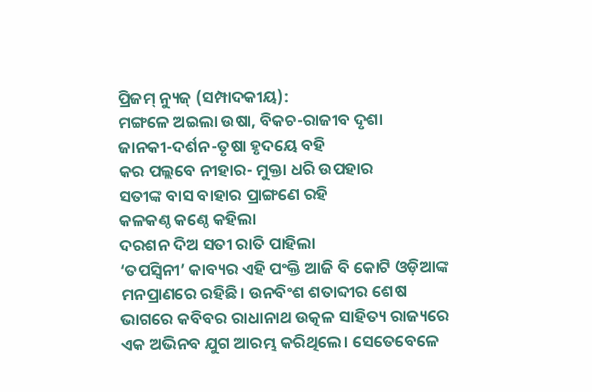ପ୍ରିଜମ୍ ନ୍ୟୁଜ୍ (ସମ୍ପାଦକୀୟ):
ମଙ୍ଗଳେ ଅଇଲା ଉଷା, ବିକଚ-ରାଜୀବ ଦୃଶା
ଜାନକୀ-ଦର୍ଶନ-ତୃଷା ହୃଦୟେ ବହି
କର ପଲ୍ଲବେ ନୀହାର- ମୁକ୍ତା ଧରି ଉପହାର
ସତୀଙ୍କ ବାସ ବାହାର ପ୍ରାଙ୍ଗଣେ ରହି
କଳକଣ୍ଠ କଣ୍ଠେ କହିଲା
ଦରଶନ ଦିଅ ସତୀ ରାତି ପାହିଲା
‘ତପସ୍ୱିନୀ’ କାବ୍ୟର ଏହି ପଂକ୍ତି ଆଜି ବି କୋଟି ଓଡ଼ିଆଙ୍କ ମନପ୍ରାଣରେ ରହିଛି। ଉନବିଂଶ ଶତାବ୍ଦୀର ଶେଷ ଭାଗରେ କବିବର ରାଧାନାଥ ଉତ୍କଳ ସାହିତ୍ୟ ରାଜ୍ୟରେ ଏକ ଅଭିନବ ଯୁଗ ଆରମ୍ଭ କରିଥିଲେ। ସେତେବେଳେ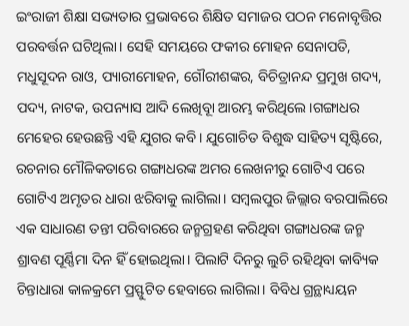ଇଂରାଜୀ ଶିକ୍ଷା ସଭ୍ୟତାର ପ୍ରଭାବରେ ଶିକ୍ଷିତ ସମାଜର ପଠନ ମନୋବୃତ୍ତିର ପରବର୍ତ୍ତନ ଘଟିଥିଲା। ସେହି ସମୟରେ ଫକୀର ମୋହନ ସେନାପତି, ମଧୁସୂଦନ ରାଓ, ପ୍ୟାରୀମୋହନ, ଗୌରୀଶଙ୍କର, ବିଚିତ୍ରାନନ୍ଦ ପ୍ରମୁଖ ଗଦ୍ୟ, ପଦ୍ୟ, ନାଟକ, ଉପନ୍ୟାସ ଆଦି ଲେଖିବୂା ଆରମ୍ଭ କରିଥିଲେ।ଗଙ୍ଗାଧର ମେହେର ହେଉଛନ୍ତି ଏହି ଯୁଗର କବି। ଯୁଗୋଚିତ ବିଶୁଦ୍ଧ ସାହିତ୍ୟ ସୃଷ୍ଟିରେ, ରଚନାର ମୌଳିକତାରେ ଗଙ୍ଗାଧରଙ୍କ ଅମର ଲେଖନୀରୁ ଗୋଟିଏ ପରେ ଗୋଟିଏ ଅମୃତର ଧାରା ଝରିବାକୁ ଲାଗିଲା। ସମ୍ୱଲପୁର ଜିଲ୍ଲାର ବରପାଲିରେ ଏକ ସାଧାରଣ ତନ୍ତୀ ପରିବାରରେ ଜନ୍ମଗ୍ରହଣ କରିଥିବା ଗଙ୍ଗାଧରଙ୍କ ଜନ୍ମ ଶ୍ରାବଣ ପୂର୍ଣ୍ଣିମା ଦିନ ହିଁ ହୋଇଥିଲା। ପିଲାଟି ଦିନରୁ ଲୁଚି ରହିଥିବା କାବ୍ୟିକ ଚିନ୍ତାଧାରା କାଳକ୍ରମେ ପ୍ରସ୍ଫୁଟିତ ହେବାରେ ଲାଗିଲା। ବିବିଧ ଗ୍ରନ୍ଥାଧ୍ୟୟନ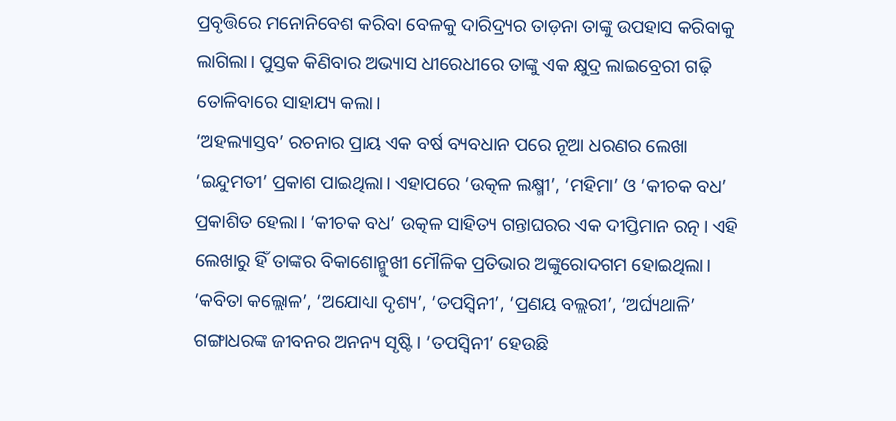ପ୍ରବୃତ୍ତିରେ ମନୋନିବେଶ କରିବା ବେଳକୁ ଦାରିଦ୍ର୍ୟର ତାଡ଼ନା ତାଙ୍କୁ ଉପହାସ କରିବାକୁ ଲାଗିଲା। ପୁସ୍ତକ କିଣିବାର ଅଭ୍ୟାସ ଧୀରେଧୀରେ ତାଙ୍କୁ ଏକ କ୍ଷୁଦ୍ର ଲାଇବ୍ରେରୀ ଗଢ଼ି ତୋଳିବାରେ ସାହାଯ୍ୟ କଲା।
‘ଅହଲ୍ୟାସ୍ତବ’ ରଚନାର ପ୍ରାୟ ଏକ ବର୍ଷ ବ୍ୟବଧାନ ପରେ ନୂଆ ଧରଣର ଲେଖା ‘ଇନ୍ଦୁମତୀ’ ପ୍ରକାଶ ପାଇଥିଲା। ଏହାପରେ ‘ଉତ୍କଳ ଲକ୍ଷ୍ମୀ’, ‘ମହିମା’ ଓ ‘କୀଚକ ବଧ’ ପ୍ରକାଶିତ ହେଲା। ‘କୀଚକ ବଧ’ ଉତ୍କଳ ସାହିତ୍ୟ ଗନ୍ତାଘରର ଏକ ଦୀପ୍ତିମାନ ରତ୍ନ। ଏହି ଲେଖାରୁ ହିଁ ତାଙ୍କର ବିକାଶୋନ୍ମୁଖୀ ମୌଳିକ ପ୍ରତିଭାର ଅଙ୍କୁରୋଦଗମ ହୋଇଥିଲା। ‘କବିତା କଲ୍ଲୋଳ’, ‘ଅଯୋଧ୍ୟା ଦୃଶ୍ୟ’, ‘ତପସ୍ୱିନୀ’, ‘ପ୍ରଣୟ ବଲ୍ଲରୀ’, ‘ଅର୍ଘ୍ୟଥାଳି’ ଗଙ୍ଗାଧରଙ୍କ ଜୀବନର ଅନନ୍ୟ ସୃଷ୍ଟି। ‘ତପସ୍ୱିନୀ’ ହେଉଛି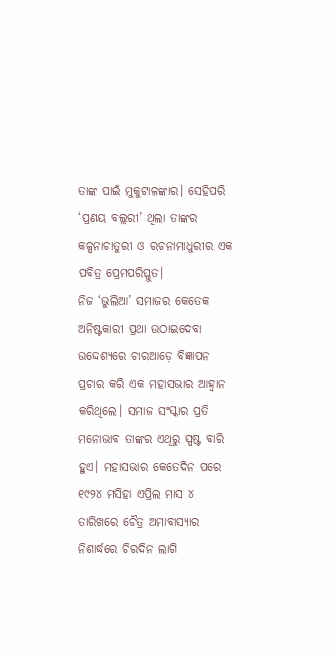ତାଙ୍କ ପାଇଁ ମୁକୁଟାଳଙ୍କାର। ସେହିପରି ‘ପ୍ରଣୟ ବଲ୍ଲରୀ’ ଥିଲା ତାଙ୍କର କଳ୍ପନାଚାତୁରୀ ଓ ରଚନାମାଧୁରୀର ଏକ ପବିତ୍ର ପ୍ରେମପରିପ୍ଳୁତ।
ନିଜ ‘ଭୁଲିଆ’ ସମାଜର କେତେକ ଅନିଷ୍ଟକାରୀ ପ୍ରଥା ଉଠାଇଦେବା ଉଦ୍ଦେଶ୍ୟରେ ଚାରଆଡ଼େ ବିଜ୍ଞାପନ ପ୍ରଚାର କରି ଏକ ମହାସଭାର ଆହ୍ୱାନ କରିଥିଲେ। ସମାଜ ସଂସ୍କାର ପ୍ରତି ମନୋଭାବ ତାଙ୍କର ଏଥିରୁ ସ୍ପଷ୍ଟ ବାରି ହୁଏ। ମହାସଭାର କେତେଦିନ ପରେ ୧୯୨୪ ମସିହା ଏପ୍ରିଲ ମାସ ୪ ତାରିଖରେ ଚୈତ୍ର ଅମାବାସ୍ୟାର ନିଶାର୍ଦ୍ଧରେ ଚିରଦିନ ଲାଗି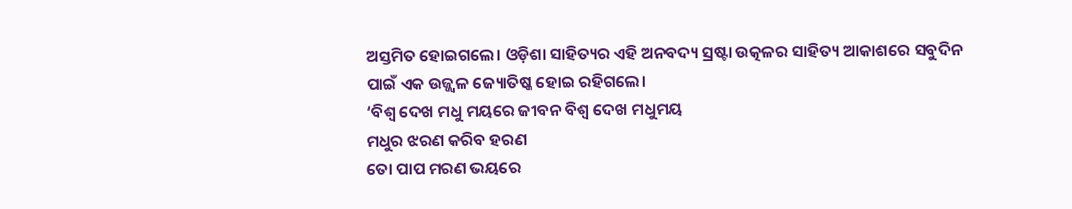ଅସ୍ତମିତ ହୋଇଗଲେ। ଓଡ଼ିଶା ସାହିତ୍ୟର ଏହି ଅନବଦ୍ୟ ସ୍ରଷ୍ଟା ଉତ୍କଳର ସାହିତ୍ୟ ଆକାଶରେ ସବୁଦିନ ପାଇଁ ଏକ ଉଜ୍ଜ୍ୱଳ ଜ୍ୟୋତିଷ୍କ ହୋଇ ରହିଗଲେ।
‘ବିଶ୍ୱ ଦେଖ ମଧୁ ମୟରେ ଜୀବନ ବିଶ୍ୱ ଦେଖ ମଧୁମୟ
ମଧୁର ଝରଣ କରିବ ହରଣ
ତୋ ପାପ ମରଣ ଭୟରେ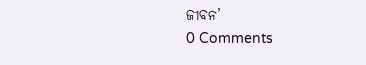ଜୀବନ’
0 Comments